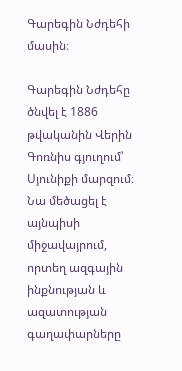Գարեգին Նժդեհի մասին։

Գարեգին Նժդեհը ծնվել է 1886 թվականին Վերին Գոռնիս գյուղում՝ Սյունիքի մարզում։ Նա մեծացել է այնպիսի միջավայրում, որտեղ ազգային ինքնության և ազատության գաղափարները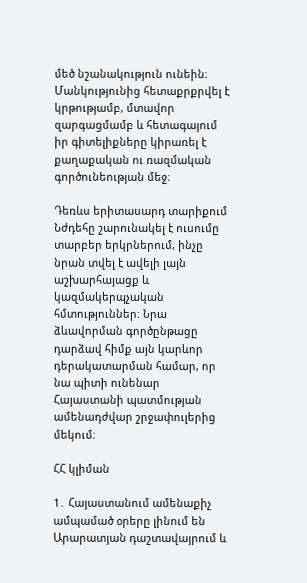մեծ նշանակություն ունեին։ Մանկությունից հետաքրքրվել է կրթությամբ, մտավոր զարգացմամբ և հետագայում իր գիտելիքները կիրառել է քաղաքական ու ռազմական գործունեության մեջ։

Դեռևս երիտասարդ տարիքում Նժդեհը շարունակել է ուսումը տարբեր երկրներում, ինչը նրան տվել է ավելի լայն աշխարհայացք և կազմակերպչական հմտություններ։ Նրա ձևավորման գործընթացը դարձավ հիմք այն կարևոր դերակատարման համար, որ նա պիտի ունենար Հայաստանի պատմության ամենադժվար շրջափուլերից մեկում։

ՀՀ կլիման

1․ Հայաստանում ամենաքիչ ամպամած օրերը լինում են Արարատյան դաշտավայրում և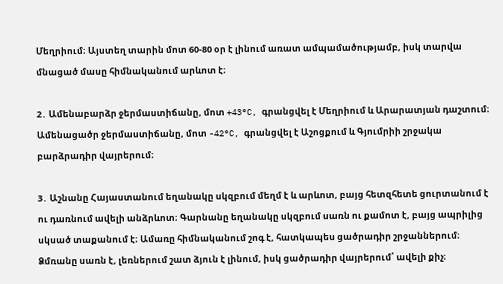Մեղրիում։ Այստեղ տարին մոտ 60-80 օր է լինում առատ ամպամածությամբ, իսկ տարվա մնացած մասը հիմնականում արևոտ է։

2․ Ամենաբարձր ջերմաստիճանը, մոտ +43°C, գրանցվել է Մեղրիում և Արարատյան դաշտում։ Ամենացածր ջերմաստիճանը, մոտ -42°C, գրանցվել է Աշոցքում և Գյումրիի շրջակա բարձրադիր վայրերում։

3․ Աշնանը Հայաստանում եղանակը սկզբում մեղմ է և արևոտ, բայց հետզհետե ցուրտանում է ու դառնում ավելի անձրևոտ։ Գարնանը եղանակը սկզբում սառն ու քամոտ է, բայց ապրիլից սկսած տաքանում է։ Ամառը հիմնականում շոգ է, հատկապես ցածրադիր շրջաններում։ Ձմռանը սառն է, լեռներում շատ ձյուն է լինում, իսկ ցածրադիր վայրերում՝ ավելի քիչ։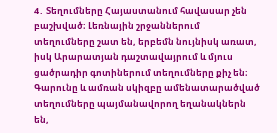4․ Տեղումները Հայաստանում հավասար չեն բաշխված։ Լեռնային շրջաններում տեղումները շատ են, երբեմն նույնիսկ առատ, իսկ Արարատյան դաշտավայրում և մյուս ցածրադիր գոտիներում տեղումները քիչ են։ Գարունը և ամռան սկիզբը ամենատարածված տեղումները պայմանավորող եղանակներն են,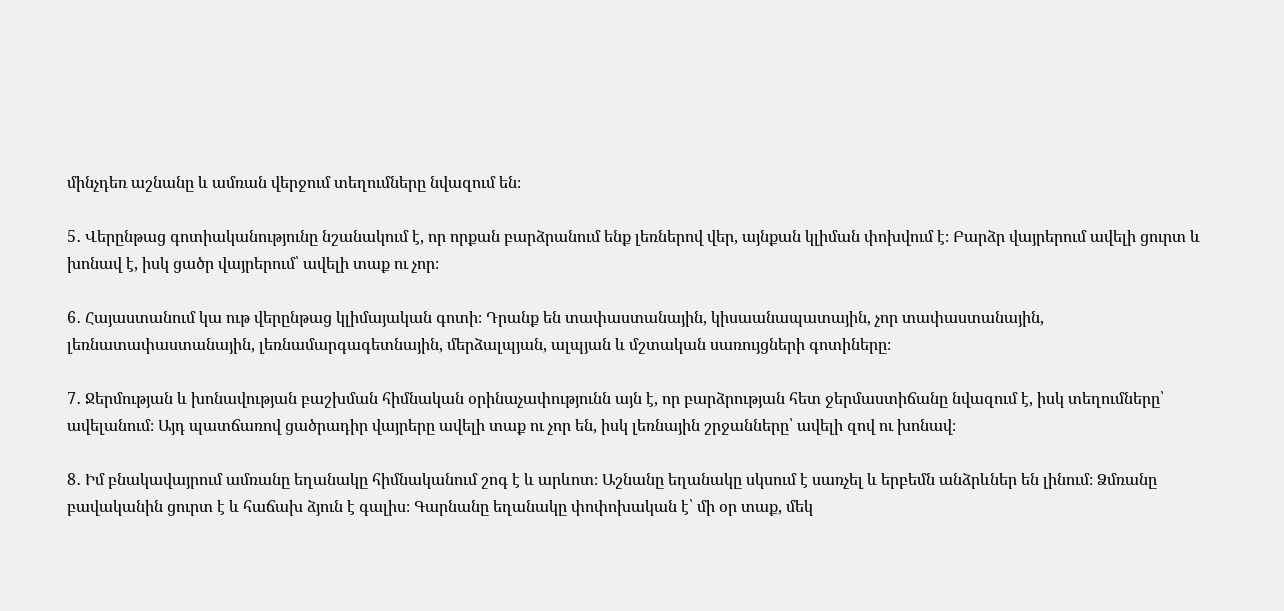մինչդեռ աշնանը և ամռան վերջում տեղումները նվազում են։

5․ Վերընթաց գոտիականությունը նշանակում է, որ որքան բարձրանում ենք լեռներով վեր, այնքան կլիման փոխվում է։ Բարձր վայրերում ավելի ցուրտ և խոնավ է, իսկ ցածր վայրերում՝ ավելի տաք ու չոր։

6․ Հայաստանում կա ութ վերընթաց կլիմայական գոտի։ Դրանք են տափաստանային, կիսաանապատային, չոր տափաստանային, լեռնատափաստանային, լեռնամարգագետնային, մերձալպյան, ալպյան և մշտական սառույցների գոտիները։

7․ Ջերմության և խոնավության բաշխման հիմնական օրինաչափությունն այն է, որ բարձրության հետ ջերմաստիճանը նվազում է, իսկ տեղումները՝ ավելանում։ Այդ պատճառով ցածրադիր վայրերը ավելի տաք ու չոր են, իսկ լեռնային շրջանները՝ ավելի զով ու խոնավ։

8․ Իմ բնակավայրում ամռանը եղանակը հիմնականում շոգ է և արևոտ։ Աշնանը եղանակը սկսում է սառչել և երբեմն անձրևներ են լինում։ Ձմռանը բավականին ցուրտ է և հաճախ ձյուն է գալիս։ Գարնանը եղանակը փոփոխական է՝ մի օր տաք, մեկ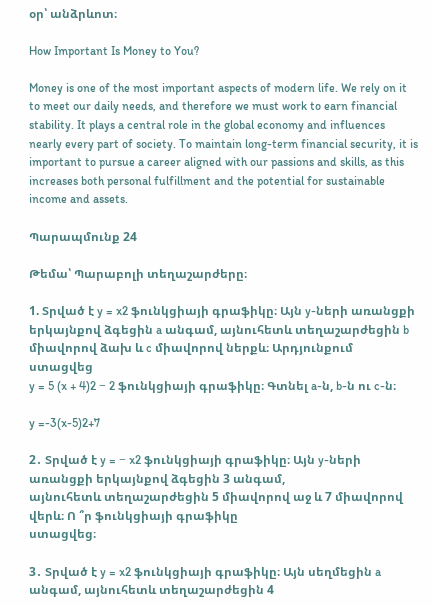օր՝ անձրևոտ։

How Important Is Money to You?

Money is one of the most important aspects of modern life. We rely on it to meet our daily needs, and therefore we must work to earn financial stability. It plays a central role in the global economy and influences nearly every part of society. To maintain long-term financial security, it is important to pursue a career aligned with our passions and skills, as this increases both personal fulfillment and the potential for sustainable income and assets.

Պարապմունք 24

Թեմա՝ Պարաբոլի տեղաշարժերը։

1. Տրված է y = x2 ֆունկցիայի գրաֆիկը։ Այն y-ների առանցքի երկայնքով ձգեցին a անգամ, այնուհետև տեղաշարժեցին b միավորով ձախ և c միավորով ներքև։ Արդյունքում ստացվեց
y = 5 (x + 4)2 − 2 ֆունկցիայի գրաֆիկը։ Գտնել a-ն, b-ն ու c-ն։

y =-3(x-5)2+7

2․ Տրված է y = − x2 ֆունկցիայի գրաֆիկը։ Այն y-ների առանցքի երկայնքով ձգեցին 3 անգամ,
այնուհետև տեղաշարժեցին 5 միավորով աջ և 7 միավորով վերև։ Ո ՞ր ֆունկցիայի գրաֆիկը
ստացվեց։

3․ Տրված է y = x2 ֆունկցիայի գրաֆիկը։ Այն սեղմեցին a անգամ, այնուհետև տեղաշարժեցին 4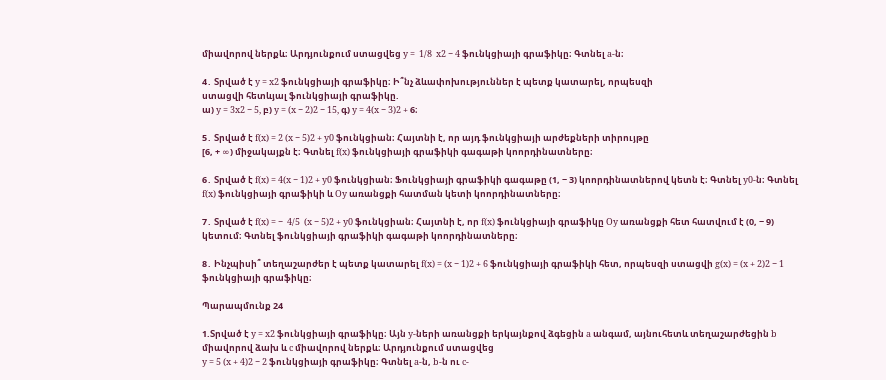միավորով ներքև։ Արդյունքում ստացվեց y =  1/8  x2 − 4 ֆունկցիայի գրաֆիկը։ Գտնել a-ն։

4․ Տրված է y = x2 ֆունկցիայի գրաֆիկը։ Ի՞նչ ձևափոխություններ է պետք կատարել, որպեսզի
ստացվի հետևյալ ֆունկցիայի գրաֆիկը.
ա) y = 3x2 − 5, բ) y = (x − 2)2 − 15, գ) y = 4(x − 3)2 + 6։

5․ Տրված է f(x) = 2 (x − 5)2 + y0 ֆունկցիան։ Հայտնի է, որ այդ ֆունկցիայի արժեքների տիրույթը
[6, + ∞) միջակայքն է։ Գտնել f(x) ֆունկցիայի գրաֆիկի գագաթի կոորդինատները։

6․ Տրված է f(x) = 4(x − 1)2 + y0 ֆունկցիան։ Ֆունկցիայի գրաֆիկի գագաթը (1, − 3) կոորդինատներով կետն է։ Գտնել y0-ն։ Գտնել f(x) ֆունկցիայի գրաֆիկի և Oy առանցքի հատման կետի կոորդինատները։

7․ Տրված է f(x) = −  4/5  (x − 5)2 + y0 ֆունկցիան։ Հայտնի է, որ f(x) ֆունկցիայի գրաֆիկը Oy առանցքի հետ հատվում է (0, − 9) կետում։ Գտնել ֆունկցիայի գրաֆիկի գագաթի կոորդինատները։

8․ Ինչպիսի՞ տեղաշարժեր է պետք կատարել f(x) = (x − 1)2 + 6 ֆունկցիայի գրաֆիկի հետ, որպեսզի ստացվի g(x) = (x + 2)2 − 1 ֆունկցիայի գրաֆիկը։

Պարապմունք 24

1.Տրված է y = x2 ֆունկցիայի գրաֆիկը։ Այն y-ների առանցքի երկայնքով ձգեցին a անգամ, այնուհետև տեղաշարժեցին b միավորով ձախ և c միավորով ներքև։ Արդյունքում ստացվեց
y = 5 (x + 4)2 − 2 ֆունկցիայի գրաֆիկը։ Գտնել a-ն, b-ն ու c-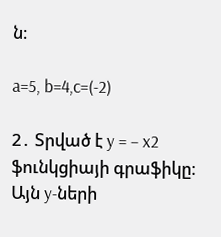ն։

a=5, b=4,c=(-2)

2․ Տրված է y = − x2 ֆունկցիայի գրաֆիկը։ Այն y-ների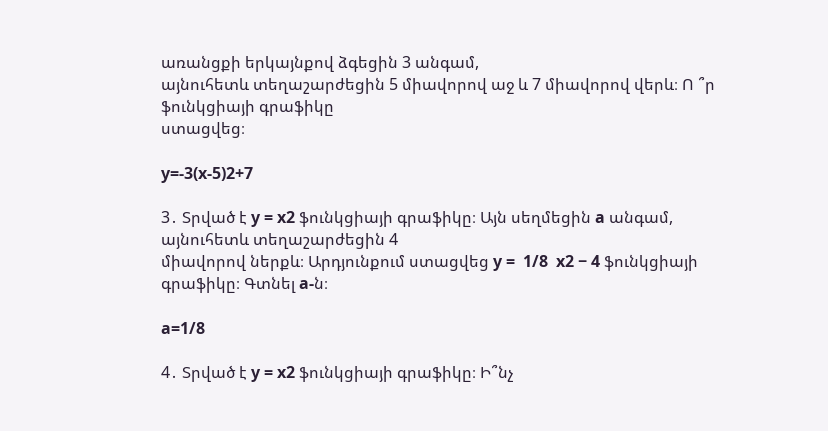առանցքի երկայնքով ձգեցին 3 անգամ,
այնուհետև տեղաշարժեցին 5 միավորով աջ և 7 միավորով վերև։ Ո ՞ր ֆունկցիայի գրաֆիկը
ստացվեց։

y=-3(x-5)2+7

3․ Տրված է y = x2 ֆունկցիայի գրաֆիկը։ Այն սեղմեցին a անգամ, այնուհետև տեղաշարժեցին 4
միավորով ներքև։ Արդյունքում ստացվեց y =  1/8  x2 − 4 ֆունկցիայի գրաֆիկը։ Գտնել a-ն։

a=1/8

4․ Տրված է y = x2 ֆունկցիայի գրաֆիկը։ Ի՞նչ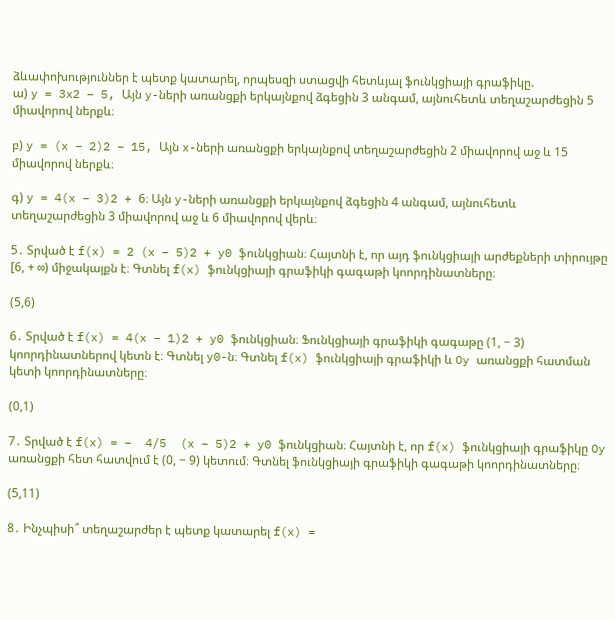ձևափոխություններ է պետք կատարել, որպեսզի ստացվի հետևյալ ֆունկցիայի գրաֆիկը.
ա) y = 3x2 − 5, Այն y-ների առանցքի երկայնքով ձգեցին 3 անգամ, այնուհետև տեղաշարժեցին 5 միավորով ներքև։

բ) y = (x − 2)2 − 15, Այն x-ների առանցքի երկայնքով տեղաշարժեցին 2 միավորով աջ և 15 միավորով ներքև։

գ) y = 4(x − 3)2 + 6։ Այն y-ների առանցքի երկայնքով ձգեցին 4 անգամ, այնուհետև տեղաշարժեցին 3 միավորով աջ և 6 միավորով վերև։

5․ Տրված է f(x) = 2 (x − 5)2 + y0 ֆունկցիան։ Հայտնի է, որ այդ ֆունկցիայի արժեքների տիրույթը
[6, + ∞) միջակայքն է։ Գտնել f(x) ֆունկցիայի գրաֆիկի գագաթի կոորդինատները։

(5,6)

6․ Տրված է f(x) = 4(x − 1)2 + y0 ֆունկցիան։ Ֆունկցիայի գրաֆիկի գագաթը (1, − 3) կոորդինատներով կետն է։ Գտնել y0-ն։ Գտնել f(x) ֆունկցիայի գրաֆիկի և Oy առանցքի հատման կետի կոորդինատները։

(0,1)

7․ Տրված է f(x) = −  4/5  (x − 5)2 + y0 ֆունկցիան։ Հայտնի է, որ f(x) ֆունկցիայի գրաֆիկը Oy առանցքի հետ հատվում է (0, − 9) կետում։ Գտնել ֆունկցիայի գրաֆիկի գագաթի կոորդինատները։

(5,11)

8․ Ինչպիսի՞ տեղաշարժեր է պետք կատարել f(x) =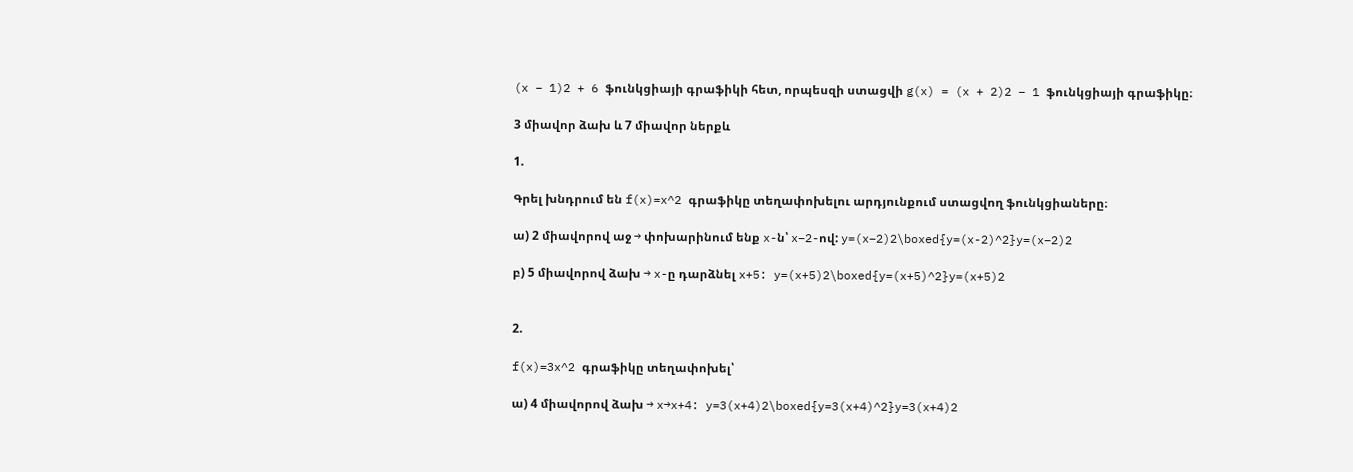(x − 1)2 + 6 ֆունկցիայի գրաֆիկի հետ, որպեսզի ստացվի g(x) = (x + 2)2 − 1 ֆունկցիայի գրաֆիկը։

3 միավոր ձախ և 7 միավոր ներքև

1.

Գրել խնդրում են f(x)=x^2 գրաֆիկը տեղափոխելու արդյունքում ստացվող ֆունկցիաները։

ա) 2 միավորով աջ → փոխարինում ենք x-ն՝ x−2-ով: y=(x−2)2\boxed{y=(x-2)^2}y=(x−2)2

բ) 5 միավորով ձախ → x-ը դարձնել x+5: y=(x+5)2\boxed{y=(x+5)^2}y=(x+5)2


2.

f(x)=3x^2 գրաֆիկը տեղափոխել՝

ա) 4 միավորով ձախ → x→x+4: y=3(x+4)2\boxed{y=3(x+4)^2}y=3(x+4)2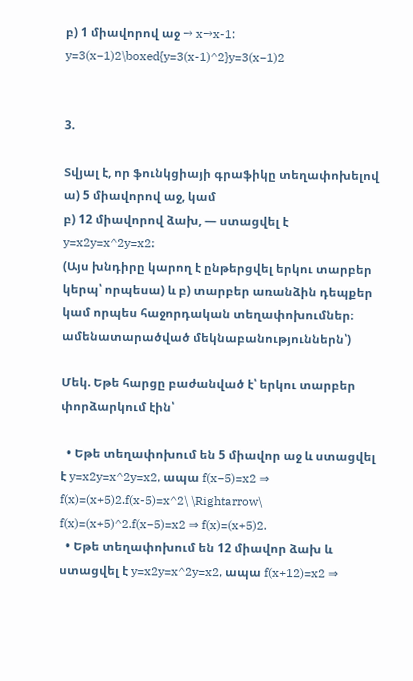բ) 1 միավորով աջ → x→x-1: y=3(x−1)2\boxed{y=3(x-1)^2}y=3(x−1)2


3.

Տվյալ է, որ ֆունկցիայի գրաֆիկը տեղափոխելով
ա) 5 միավորով աջ, կամ
բ) 12 միավորով ձախ, — ստացվել է y=x2y=x^2y=x2։
(Այս խնդիրը կարող է ընթերցվել երկու տարբեր կերպ՝ որպեսա) և բ) տարբեր առանձին դեպքեր կամ որպես հաջորդական տեղափոխումներ։ ամենատարածված մեկնաբանություններն՝)

Մեկ. Եթե հարցը բաժանված է՝ երկու տարբեր փորձարկում էին՝

  • Եթե տեղափոխում են 5 միավոր աջ և ստացվել է y=x2y=x^2y=x2, ապա f(x−5)=x2 ⇒ f(x)=(x+5)2.f(x-5)=x^2\ \Rightarrow\ f(x)=(x+5)^2.f(x−5)=x2 ⇒ f(x)=(x+5)2.
  • Եթե տեղափոխում են 12 միավոր ձախ և ստացվել է y=x2y=x^2y=x2, ապա f(x+12)=x2 ⇒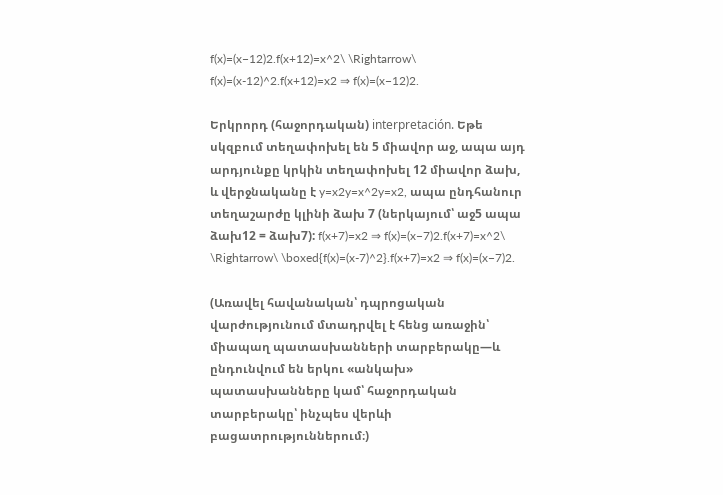f(x)=(x−12)2.f(x+12)=x^2\ \Rightarrow\ f(x)=(x-12)^2.f(x+12)=x2 ⇒ f(x)=(x−12)2.

Երկրորդ (հաջորդական) interpretación. Եթե սկզբում տեղափոխել են 5 միավոր աջ, ապա այդ արդյունքը կրկին տեղափոխել 12 միավոր ձախ, և վերջնականը է y=x2y=x^2y=x2, ապա ընդհանուր տեղաշարժը կլինի ձախ 7 (ներկայում՝ աջ5 ապա ձախ12 = ձախ7): f(x+7)=x2 ⇒ f(x)=(x−7)2.f(x+7)=x^2\ \Rightarrow\ \boxed{f(x)=(x-7)^2}.f(x+7)=x2 ⇒ f(x)=(x−7)2.

(Առավել հավանական՝ դպրոցական վարժությունում մտադրվել է հենց առաջին՝ միապաղ պատասխանների տարբերակը—և ընդունվում են երկու «անկախ» պատասխանները կամ՝ հաջորդական տարբերակը՝ ինչպես վերևի բացատրություններում։)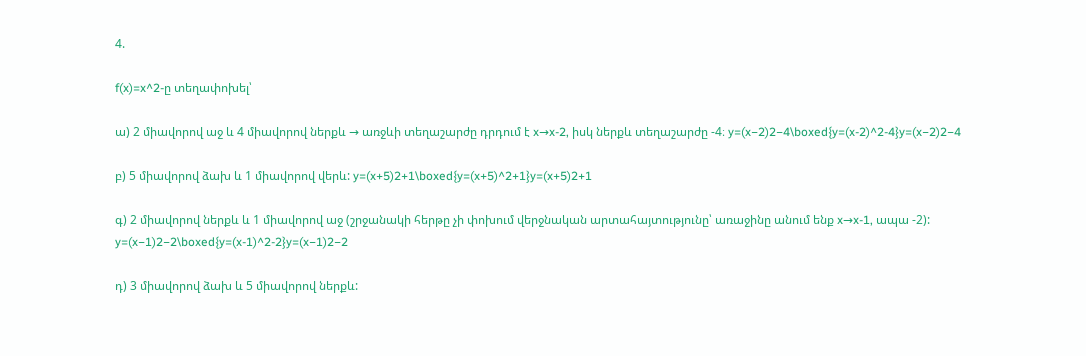4.

f(x)=x^2-ը տեղափոխել՝

ա) 2 միավորով աջ և 4 միավորով ներքև → առջևի տեղաշարժը դրդում է x→x-2, իսկ ներքև տեղաշարժը -4։ y=(x−2)2−4\boxed{y=(x-2)^2-4}y=(x−2)2−4

բ) 5 միավորով ձախ և 1 միավորով վերև: y=(x+5)2+1\boxed{y=(x+5)^2+1}y=(x+5)2+1

գ) 2 միավորով ներքև և 1 միավորով աջ (շրջանակի հերթը չի փոխում վերջնական արտահայտությունը՝ առաջինը անում ենք x→x-1, ապա -2): y=(x−1)2−2\boxed{y=(x-1)^2-2}y=(x−1)2−2

դ) 3 միավորով ձախ և 5 միավորով ներքև: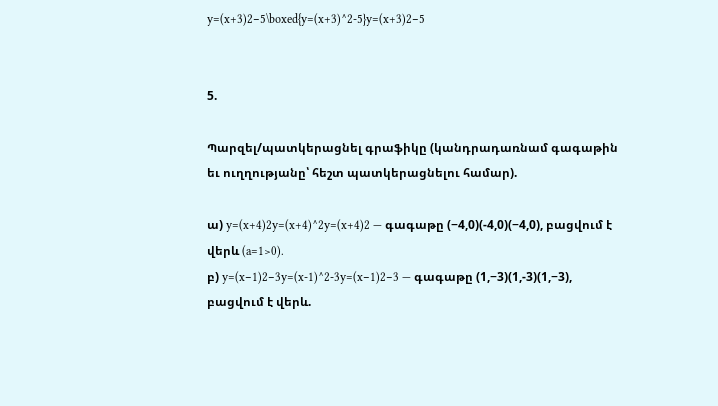y=(x+3)2−5\boxed{y=(x+3)^2-5}y=(x+3)2−5


5.

Պարզել/պատկերացնել գրաֆիկը (կանդրադառնամ գագաթին եւ ուղղությանը՝ հեշտ պատկերացնելու համար).

ա) y=(x+4)2y=(x+4)^2y=(x+4)2 — գագաթը (−4,0)(-4,0)(−4,0), բացվում է վերև (a=1>0).
բ) y=(x−1)2−3y=(x-1)^2-3y=(x−1)2−3 — գագաթը (1,−3)(1,-3)(1,−3), բացվում է վերև.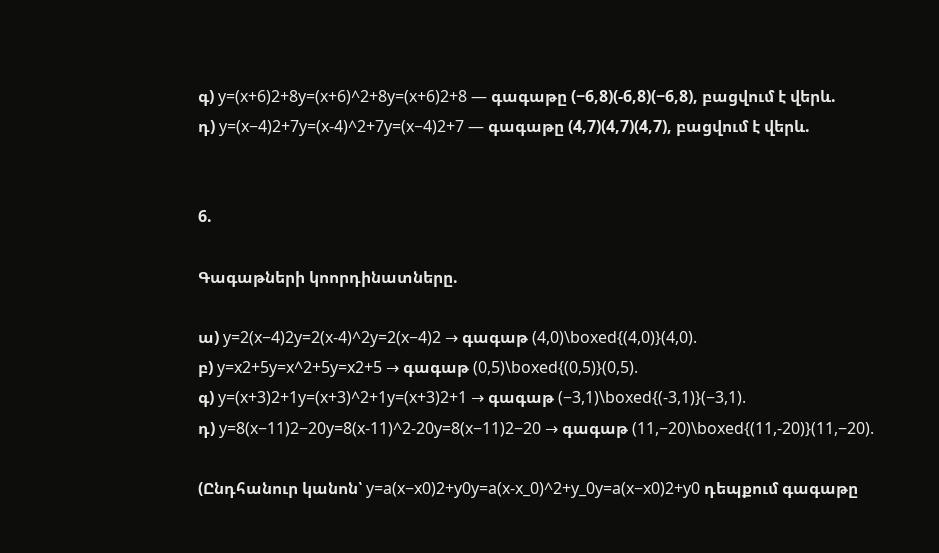գ) y=(x+6)2+8y=(x+6)^2+8y=(x+6)2+8 — գագաթը (−6,8)(-6,8)(−6,8), բացվում է վերև.
դ) y=(x−4)2+7y=(x-4)^2+7y=(x−4)2+7 — գագաթը (4,7)(4,7)(4,7), բացվում է վերև.


6.

Գագաթների կոորդինատները.

ա) y=2(x−4)2y=2(x-4)^2y=2(x−4)2 → գագաթ (4,0)\boxed{(4,0)}(4,0).
բ) y=x2+5y=x^2+5y=x2+5 → գագաթ (0,5)\boxed{(0,5)}(0,5).
գ) y=(x+3)2+1y=(x+3)^2+1y=(x+3)2+1 → գագաթ (−3,1)\boxed{(-3,1)}(−3,1).
դ) y=8(x−11)2−20y=8(x-11)^2-20y=8(x−11)2−20 → գագաթ (11,−20)\boxed{(11,-20)}(11,−20).

(Ընդհանուր կանոն՝ y=a(x−x0)2+y0y=a(x-x_0)^2+y_0y=a(x−x0)2+y0 դեպքում գագաթը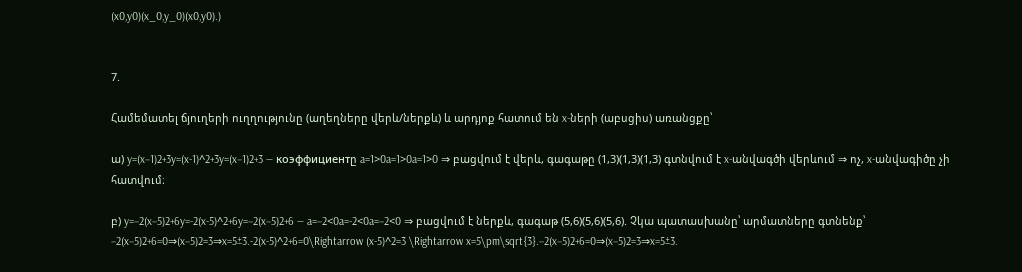(x0,y0)(x_0,y_0)(x0,y0).)


7.

Համեմատել ճյուղերի ուղղությունը (աղեղները վերև/ներքև) և արդյոք հատում են x-ների (աբսցիս) առանցքը՝

ա) y=(x−1)2+3y=(x-1)^2+3y=(x−1)2+3 — коэффициентը a=1>0a=1>0a=1>0 ⇒ բացվում է վերև, գագաթը (1,3)(1,3)(1,3) գտնվում է x-անվագծի վերևում ⇒ ոչ, x-անվագիծը չի հատվում։

բ) y=−2(x−5)2+6y=-2(x-5)^2+6y=−2(x−5)2+6 — a=−2<0a=-2<0a=−2<0 ⇒ բացվում է ներքև, գագաթ (5,6)(5,6)(5,6). Չկա պատասխանը՝ արմատները գտնենք՝ −2(x−5)2+6=0⇒(x−5)2=3⇒x=5±3.-2(x-5)^2+6=0\Rightarrow (x-5)^2=3 \Rightarrow x=5\pm\sqrt{3}.−2(x−5)2+6=0⇒(x−5)2=3⇒x=5±3.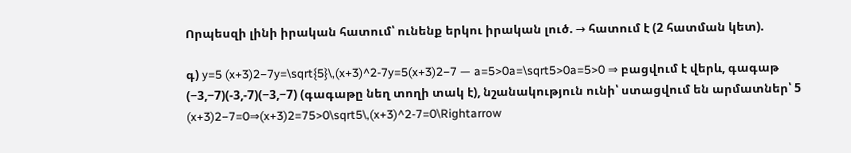Որպեսզի լինի իրական հատում՝ ունենք երկու իրական լուծ. → հատում է (2 հատման կետ).

գ) y=5 (x+3)2−7y=\sqrt{5}\,(x+3)^2-7y=5(x+3)2−7 — a=5>0a=\sqrt5>0a=5>0 ⇒ բացվում է վերև, գագաթ (−3,−7)(-3,-7)(−3,−7) (գագաթը նեղ տողի տակ է), նշանակություն ունի՝ ստացվում են արմատներ՝ 5 (x+3)2−7=0⇒(x+3)2=75>0\sqrt5\,(x+3)^2-7=0\Rightarrow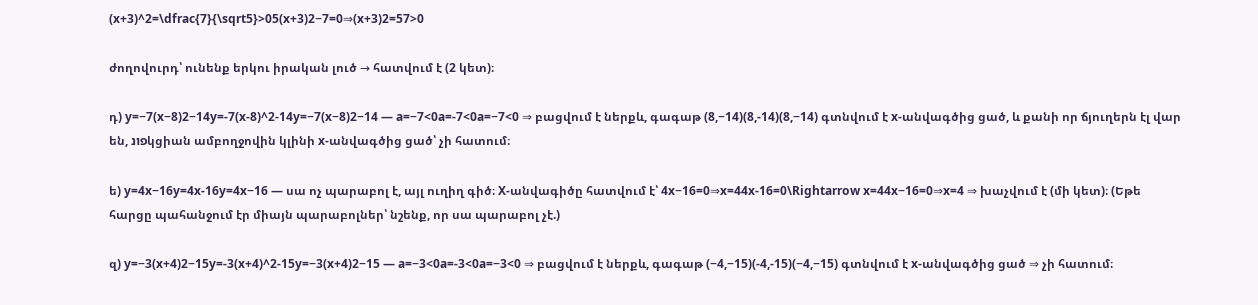(x+3)^2=\dfrac{7}{\sqrt5}>05(x+3)2−7=0⇒(x+3)2=57>0

ժողովուրդ՝ ունենք երկու իրական լուծ → հատվում է (2 կետ)։

դ) y=−7(x−8)2−14y=-7(x-8)^2-14y=−7(x−8)2−14 — a=−7<0a=-7<0a=−7<0 ⇒ բացվում է ներքև, գագաթ (8,−14)(8,-14)(8,−14) գտնվում է x-անվագծից ցած, և քանի որ ճյուղերն էլ վար են, פונկցիան ամբողջովին կլինի x-անվագծից ցած՝ չի հատում։

ե) y=4x−16y=4x-16y=4x−16 — սա ոչ պարաբոլ է, այլ ուղիղ գիծ։ X-անվագիծը հատվում է՝ 4x−16=0⇒x=44x-16=0\Rightarrow x=44x−16=0⇒x=4 ⇒ խաչվում է (մի կետ)։ (Եթե հարցը պահանջում էր միայն պարաբոլներ՝ նշենք, որ սա պարաբոլ չէ.)

զ) y=−3(x+4)2−15y=-3(x+4)^2-15y=−3(x+4)2−15 — a=−3<0a=-3<0a=−3<0 ⇒ բացվում է ներքև, գագաթ (−4,−15)(-4,-15)(−4,−15) գտնվում է x-անվագծից ցած ⇒ չի հատում։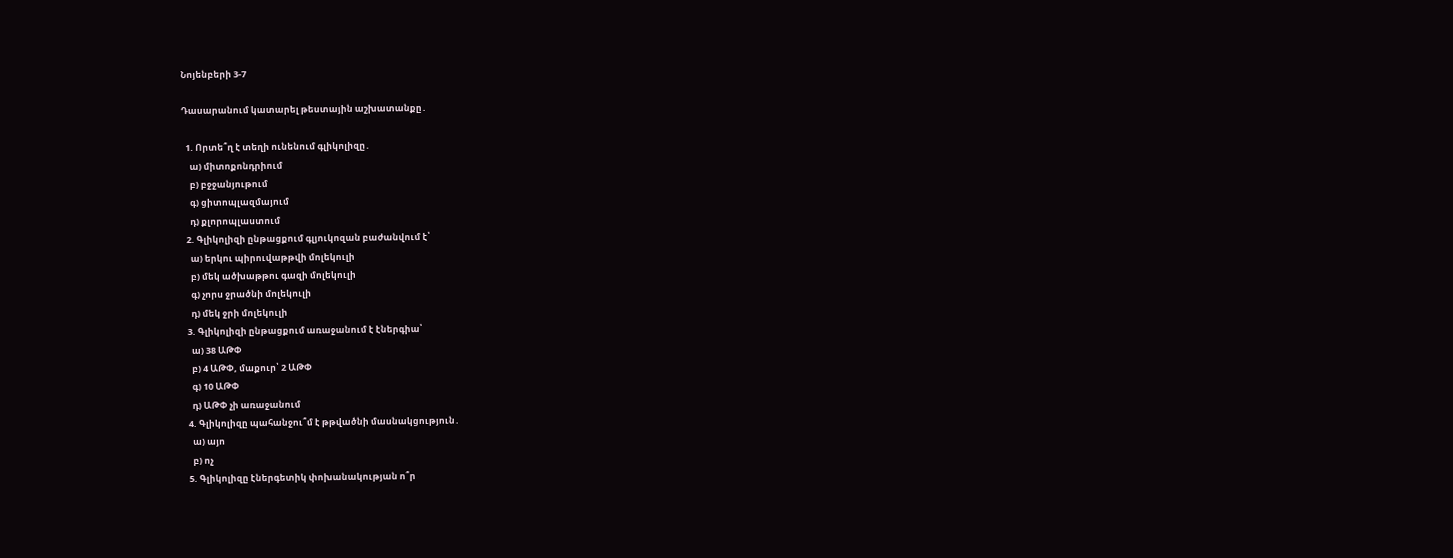Նոյենբերի 3-7

Դասարանում կատարել թեստային աշխատանքը․

  1. Որտե՞ղ է տեղի ունենում գլիկոլիզը․
    ա) միտոքոնդրիում
    բ) բջջանյութում
    գ) ցիտոպլազմայում
    դ) քլորոպլաստում
  2. Գլիկոլիզի ընթացքում գլյուկոզան բաժանվում է՝
    ա) երկու պիրուվաթթվի մոլեկուլի
    բ) մեկ ածխաթթու գազի մոլեկուլի
    գ) չորս ջրածնի մոլեկուլի
    դ) մեկ ջրի մոլեկուլի
  3. Գլիկոլիզի ընթացքում առաջանում է էներգիա՝
    ա) 38 ԱԹՓ
    բ) 4 ԱԹՓ, մաքուր՝ 2 ԱԹՓ
    գ) 10 ԱԹՓ
    դ) ԱԹՓ չի առաջանում
  4. Գլիկոլիզը պահանջու՞մ է թթվածնի մասնակցություն․
    ա) այո
    բ) ոչ
  5. Գլիկոլիզը էներգետիկ փոխանակության ո՞ր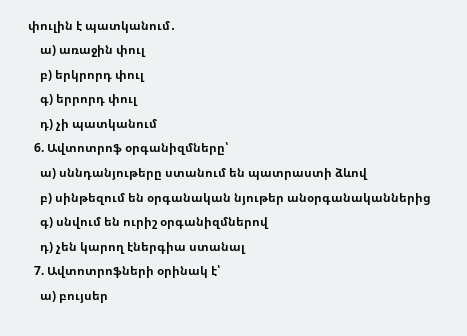փուլին է պատկանում․
    ա) առաջին փուլ
    բ) երկրորդ փուլ
    գ) երրորդ փուլ
    դ) չի պատկանում
  6. Ավտոտրոֆ օրգանիզմները՝
    ա) սննդանյութերը ստանում են պատրաստի ձևով
    բ) սինթեզում են օրգանական նյութեր անօրգանականներից
    գ) սնվում են ուրիշ օրգանիզմներով
    դ) չեն կարող էներգիա ստանալ
  7. Ավտոտրոֆների օրինակ է՝
    ա) բույսեր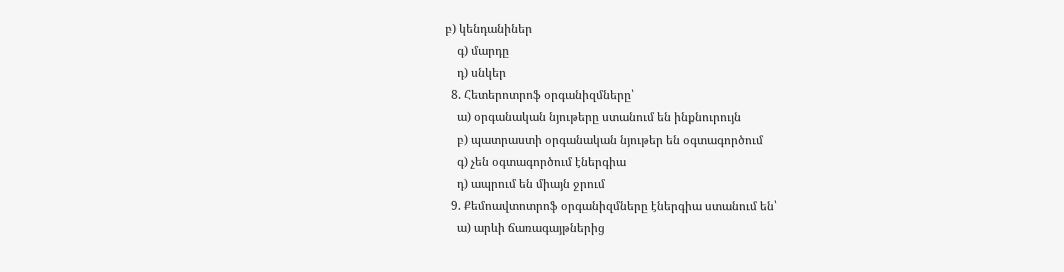բ) կենդանիներ
    գ) մարդը
    դ) սնկեր
  8. Հետերոտրոֆ օրգանիզմները՝
    ա) օրգանական նյութերը ստանում են ինքնուրույն
    բ) պատրաստի օրգանական նյութեր են օգտագործում
    գ) չեն օգտագործում էներգիա
    դ) ապրում են միայն ջրում
  9. Քեմոավտոտրոֆ օրգանիզմները էներգիա ստանում են՝
    ա) արևի ճառագայթներից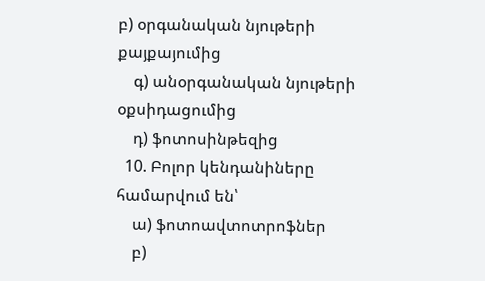բ) օրգանական նյութերի քայքայումից
    գ) անօրգանական նյութերի օքսիդացումից
    դ) ֆոտոսինթեզից
  10. Բոլոր կենդանիները համարվում են՝
    ա) ֆոտոավտոտրոֆներ
    բ)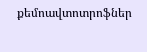քեմոավտոտրոֆներ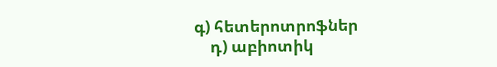գ) հետերոտրոֆներ
    դ) աբիոտիկ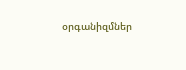օրգանիզմներ